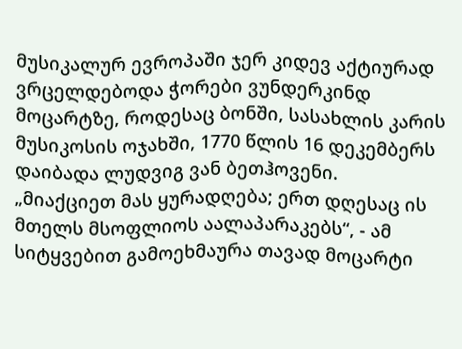მუსიკალურ ევროპაში ჯერ კიდევ აქტიურად ვრცელდებოდა ჭორები ვუნდერკინდ მოცარტზე, როდესაც ბონში, სასახლის კარის მუსიკოსის ოჯახში, 1770 წლის 16 დეკემბერს დაიბადა ლუდვიგ ვან ბეთჰოვენი.
„მიაქციეთ მას ყურადღება; ერთ დღესაც ის მთელს მსოფლიოს აალაპარაკებს“, - ამ სიტყვებით გამოეხმაურა თავად მოცარტი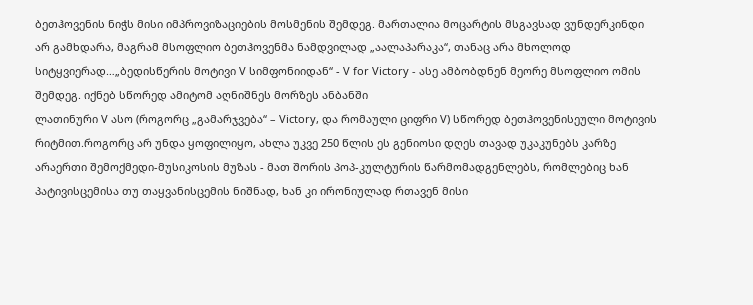ბეთჰოვენის ნიჭს მისი იმპროვიზაციების მოსმენის შემდეგ. მართალია მოცარტის მსგავსად ვუნდერკინდი არ გამხდარა, მაგრამ მსოფლიო ბეთჰოვენმა ნამდვილად „აალაპარაკა“, თანაც არა მხოლოდ სიტყვიერად…„ბედისწერის მოტივი V სიმფონიიდან“ - V for Victory - ასე ამბობდნენ მეორე მსოფლიო ომის შემდეგ. იქნებ სწორედ ამიტომ აღნიშნეს მორზეს ანბანში
ლათინური V ასო (როგორც „გამარჯვება“ – Victory, და რომაული ციფრი V) სწორედ ბეთჰოვენისეული მოტივის რიტმით.როგორც არ უნდა ყოფილიყო, ახლა უკვე 250 წლის ეს გენიოსი დღეს თავად უკაკუნებს კარზე არაერთი შემოქმედი-მუსიკოსის მუზას - მათ შორის პოპ-კულტურის წარმომადგენლებს, რომლებიც ხან პატივისცემისა თუ თაყვანისცემის ნიშნად, ხან კი ირონიულად რთავენ მისი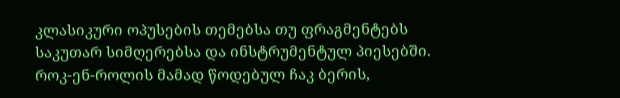კლასიკური ოპუსების თემებსა თუ ფრაგმენტებს საკუთარ სიმღერებსა და ინსტრუმენტულ პიესებში.
როკ-ენ-როლის მამად წოდებულ ჩაკ ბერის,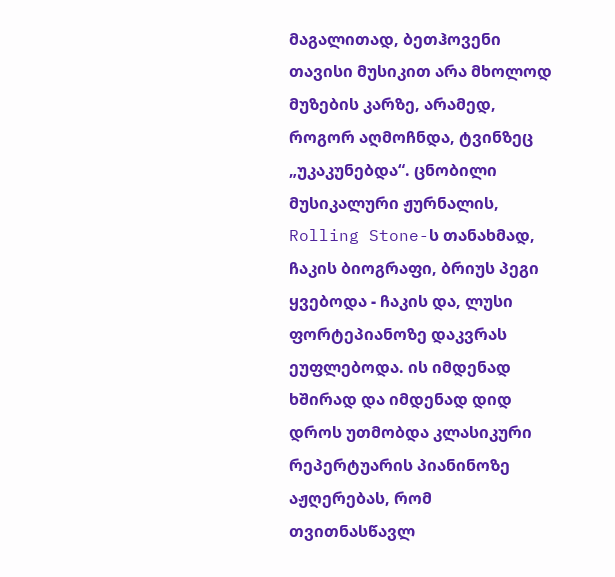მაგალითად, ბეთჰოვენი თავისი მუსიკით არა მხოლოდ მუზების კარზე, არამედ, როგორ აღმოჩნდა, ტვინზეც „უკაკუნებდა“. ცნობილი მუსიკალური ჟურნალის, Rolling Stone-ს თანახმად, ჩაკის ბიოგრაფი, ბრიუს პეგი ყვებოდა - ჩაკის და, ლუსი ფორტეპიანოზე დაკვრას ეუფლებოდა. ის იმდენად ხშირად და იმდენად დიდ დროს უთმობდა კლასიკური რეპერტუარის პიანინოზე აჟღერებას, რომ თვითნასწავლ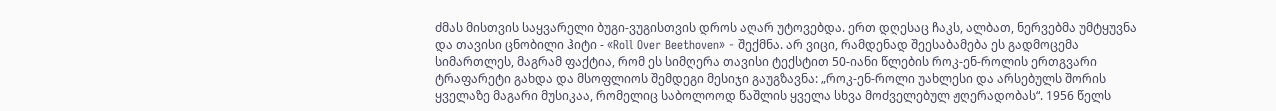ძმას მისთვის საყვარელი ბუგი-ვუგისთვის დროს აღარ უტოვებდა. ერთ დღესაც ჩაკს, ალბათ, ნერვებმა უმტყუვნა და თავისი ცნობილი ჰიტი - «Roll Over Beethoven» - შექმნა. არ ვიცი, რამდენად შეესაბამება ეს გადმოცემა სიმართლეს, მაგრამ ფაქტია, რომ ეს სიმღერა თავისი ტექსტით 50-იანი წლების როკ-ენ-როლის ერთგვარი ტრაფარეტი გახდა და მსოფლიოს შემდეგი მესიჯი გაუგზავნა: „როკ-ენ-როლი უახლესი და არსებულს შორის ყველაზე მაგარი მუსიკაა, რომელიც საბოლოოდ წაშლის ყველა სხვა მოძველებულ ჟღერადობას“. 1956 წელს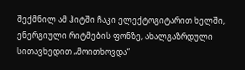შექმნილ ამ ჰიტში ჩაკი ელექტოგიტარით ხელში, ენერგიული რიტმების ფონზე, ახალგაზრდული სითავხედით „მოითხოვდა“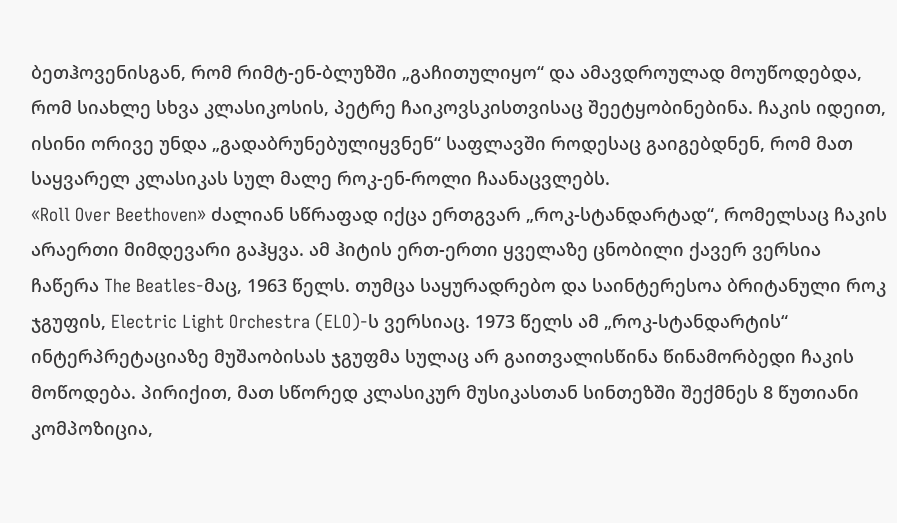ბეთჰოვენისგან, რომ რიმტ-ენ-ბლუზში „გაჩითულიყო“ და ამავდროულად მოუწოდებდა, რომ სიახლე სხვა კლასიკოსის, პეტრე ჩაიკოვსკისთვისაც შეეტყობინებინა. ჩაკის იდეით, ისინი ორივე უნდა „გადაბრუნებულიყვნენ“ საფლავში როდესაც გაიგებდნენ, რომ მათ საყვარელ კლასიკას სულ მალე როკ-ენ-როლი ჩაანაცვლებს.
«Roll Over Beethoven» ძალიან სწრაფად იქცა ერთგვარ „როკ-სტანდარტად“, რომელსაც ჩაკის არაერთი მიმდევარი გაჰყვა. ამ ჰიტის ერთ-ერთი ყველაზე ცნობილი ქავერ ვერსია ჩაწერა The Beatles-მაც, 1963 წელს. თუმცა საყურადრებო და საინტერესოა ბრიტანული როკ ჯგუფის, Electric Light Orchestra (ELO)-ს ვერსიაც. 1973 წელს ამ „როკ-სტანდარტის“ ინტერპრეტაციაზე მუშაობისას ჯგუფმა სულაც არ გაითვალისწინა წინამორბედი ჩაკის მოწოდება. პირიქით, მათ სწორედ კლასიკურ მუსიკასთან სინთეზში შექმნეს 8 წუთიანი კომპოზიცია,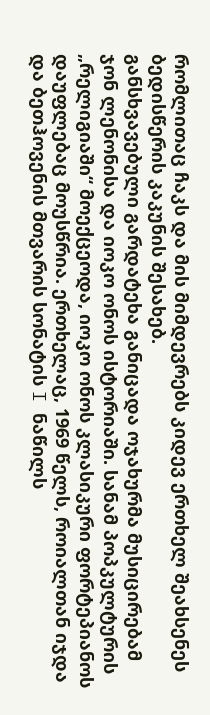რომლითაც ჩაკს და მის მიმდევრებს კიდევ ერთხელ შეახსენეს ბედისწერის კაკუნის შესახებ.
განსხვავებული გარდატეხა განიცადა ოჯახურმა მუსიცირებამ ჯონ ლენონისა და იოკო ონოს ისტორიაში. სანამ პოპკულტურის „რელიგიაში“ მოექცეოდა, იოკო ონოს კლასიკური ფორტეპიანოს დაუფლებაც მოუსწრია. ერთხელაც, 1969 წელს, როიალთან იჯდა და ბეთჰოვენის მთვარის სონატის I ნაწილს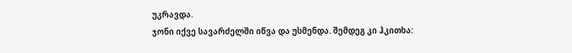უკრავდა.
ჯონი იქვე სავარძელში იწვა და უსმენდა. შემდეგ კი ჰკითხა: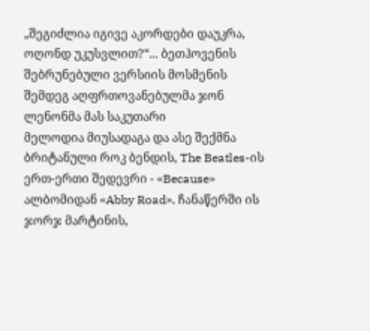„შეგიძლია იგივე აკორდები დაუკრა, ოღონდ უკუსვლით?“... ბეთჰოვენის შებრუნებული ვერსიის მოსმენის შემდეგ აღფრთოვანებულმა ჯონ ლენონმა მას საკუთარი
მელოდია მიუსადაგა და ასე შექმნა ბრიტანული როკ ბენდის, The Beatles-ის ერთ-ერთი შედევრი - «Because» ალბომიდან «Abby Road». ჩანაწერში ის ჯორჯ მარტინის,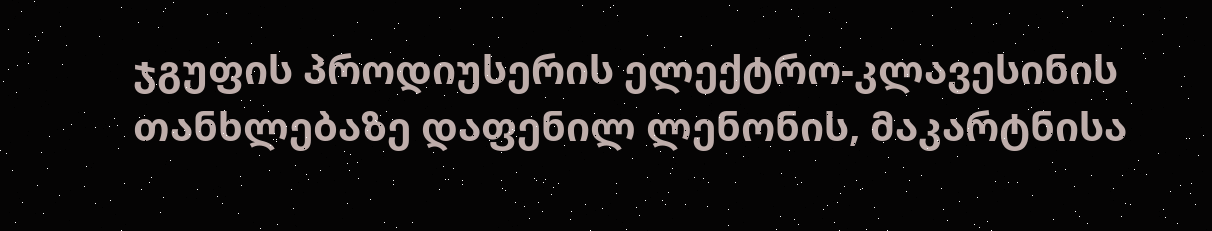ჯგუფის პროდიუსერის ელექტრო-კლავესინის თანხლებაზე დაფენილ ლენონის, მაკარტნისა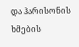და ჰარისონის ხმების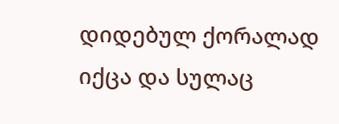დიდებულ ქორალად იქცა და სულაც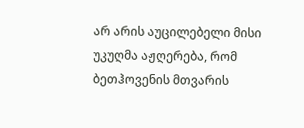არ არის აუცილებელი მისი უკუღმა აჟღერება, რომ ბეთჰოვენის მთვარის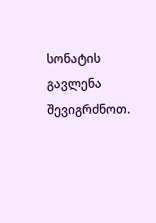სონატის გავლენა შევიგრძნოთ.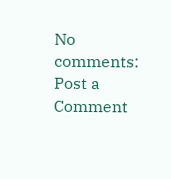No comments:
Post a Comment